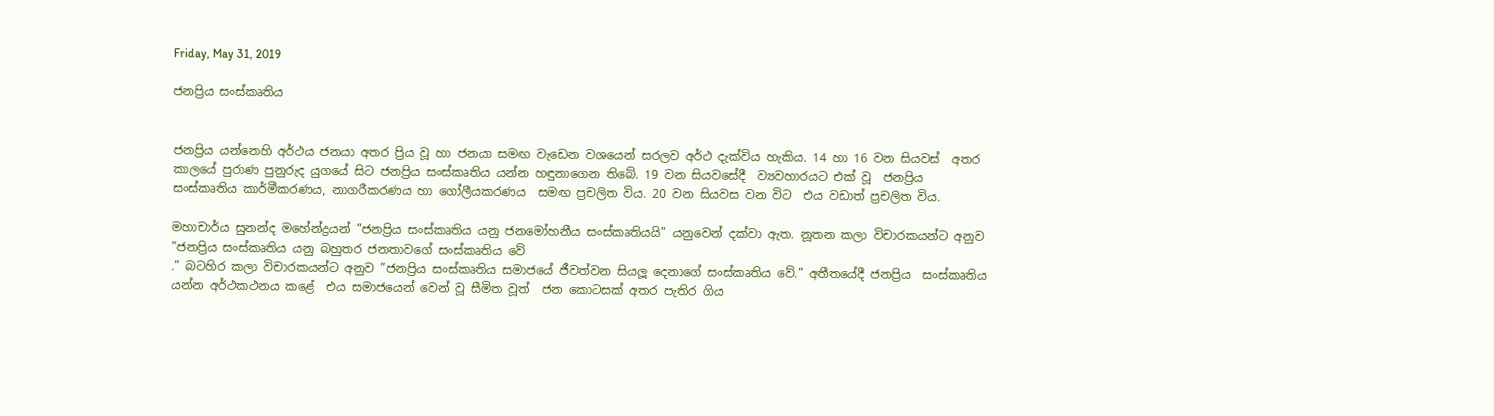Friday, May 31, 2019

ජනප්‍රිය සංස්කෘතිය


ජනප්‍රිය යන්නෙහි අර්ථය ජනයා අතර ප්‍රිය වූ හා ජනයා සමඟ වැඩෙන වශයෙන් සරලව අර්ථ දැක්විය හැකිය. 14 හා 16 වන සියවස්  අතර කාලයේ පුරාණ පුනුරුද යුගයේ සිට ජනප්‍රිය සංස්කෘතිය යන්න හඳුනාගෙන තිබේ. 19 වන සියවසේදී  ව්‍යවහාරයට එක් වූ  ජනප්‍රිය සංස්කෘතිය කාර්මීකරණය, නාගරීකරණය හා ගෝලීයකරණය  සමඟ ප්‍රචලිත විය. 20 වන සියවස වන විට  එය වඩාත් ප්‍රචලිත විය.

මහාචාර්ය සුනන්ද මහේන්ද්‍රයන් ”ජනප්‍රිය සංස්කෘතිය යනු ජනමෝහනීය සංස්කෘතියයි” යනුවෙන් දක්වා ඇත. නූතන කලා විචාරකයන්ට අනුව ”ජනප්‍රිය සංස්කෘතිය යනු බහුතර ජනතාවගේ සංස්කෘතිය වේ
.” බටහිර කලා විචාරකයන්ට අනුව ”ජනප්‍රිය සංස්කෘතිය සමාජයේ ජීවත්වන සියලූ දෙනාගේ සංස්කෘතිය වේ.” අතීතයේදී ජනප්‍රිය  සංස්කෘතිය යන්න අර්ථකථනය කළේ  එය සමාජයෙන් වෙන් වූ සීමිත වූත්  ජන කොටසක් අතර පැතිර ගිය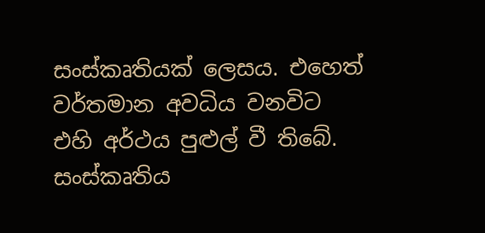සංස්කෘතියක් ලෙසය. එහෙත් වර්තමාන අවධිය වනවිට  එහි අර්ථය පුළුල් වී තිබේ. සංස්කෘතිය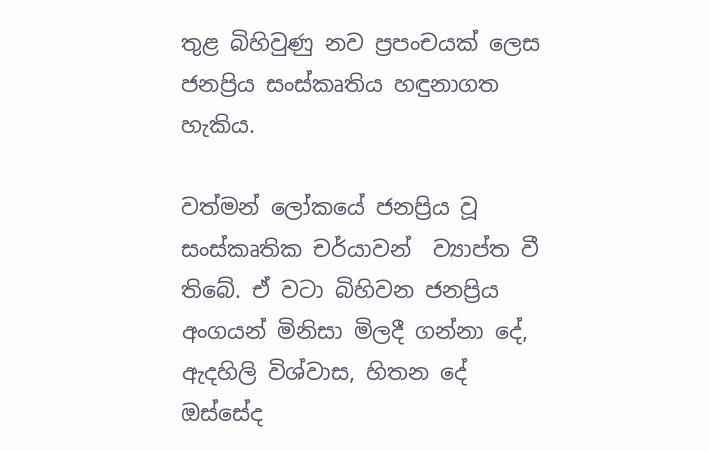තුළ බිහිවුණු නව ප්‍රපංචයක් ලෙස ජනප්‍රිය සංස්කෘතිය හඳුනාගත හැකිය.

වත්මන් ලෝකයේ ජනප්‍රිය වූ සංස්කෘතික චර්යාවන්  ව්‍යාප්ත වී තිබේ. ඒ වටා බිහිවන ජනප්‍රිය අංගයන් මිනිසා මිලදී ගන්නා දේ, ඇදහිලි විශ්වාස, හිතන දේ ඔස්සේද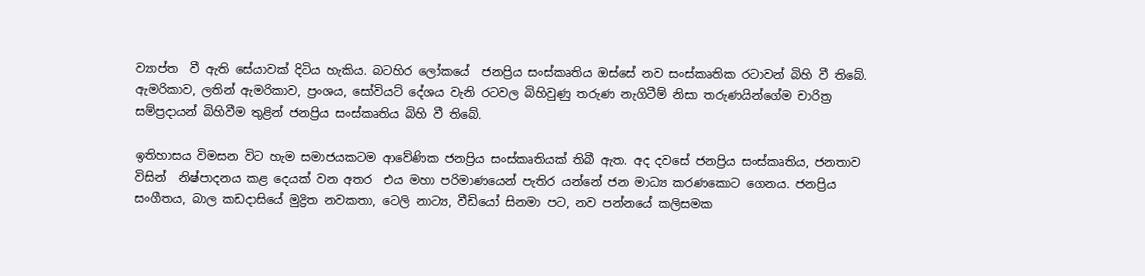ව්‍යාප්ත  වී ඇති සේයාවක් දිටිය හැකිය. බටහිර ලෝකයේ  ජනප්‍රිය සංස්කෘතිය ඔස්සේ නව සංස්කෘතික රටාවන් බිහි වී තිබේ. ඇමරිකාව, ලතින් ඇමරිකාව, ප්‍රංශය, සෝවියට් දේශය වැනි රටවල බිහිවුණු තරුණ නැගිටීම් නිසා තරුණයින්ගේම චාරිත්‍ර සම්ප්‍රදායන් බිහිවීම තුළින් ජනප්‍රිය සංස්කෘතිය බිහි වී තිබේ.

ඉතිහාසය විමසන විට හැම සමාජයකටම ආවේණික ජනප්‍රිය සංස්කෘතියක් තිබී ඇත. අද දවසේ ජනප්‍රිය සංස්කෘතිය, ජනතාව විසින්  නිෂ්පාදනය කළ දෙයක් වන අතර  එය මහා පරිමාණයෙන් පැතිර යන්නේ ජන මාධ්‍ය කරණකොට ගෙනය. ජනප්‍රිය සංගීතය, බාල කඩදාසියේ මුද්‍රිත නවකතා, ටෙලි නාට්‍ය, වීඩියෝ සිනමා පට, නව පන්නයේ කලිසමක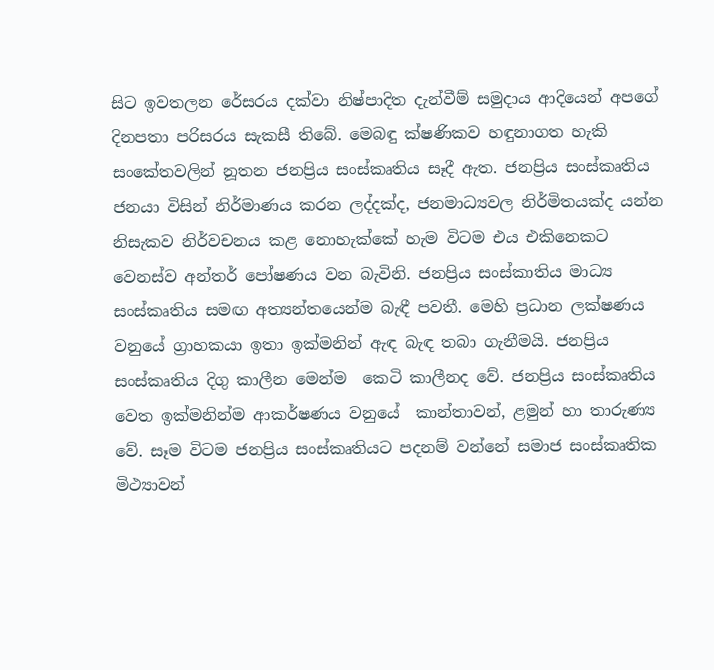සිට ඉවතලන රේසරය දක්වා නිෂ්පාදිත දැන්වීම් සමුදාය ආදියෙන් අපගේ දිනපතා පරිසරය සැකසී තිබේ. මෙබඳු ක්ෂණිකව හඳුනාගත හැකි සංකේතවලින් නූතන ජනප්‍රිය සංස්කෘතිය සෑදී ඇත. ජනප්‍රිය සංස්කෘතිය ජනයා විසින් නිර්මාණය කරන ලද්දක්ද, ජනමාධ්‍යවල නිර්මිතයක්ද යන්න නිසැකව නිර්වචනය කළ නොහැක්කේ හැම විටම එය එකිනෙකට වෙනස්ව අන්තර් පෝෂණය වන බැවිනි. ජනප්‍රිය සංස්කාතිය මාධ්‍ය සංස්කෘතිය සමඟ අත්‍යන්තයෙන්ම බැඳී පවතී. මෙහි ප්‍රධාන ලක්ෂණය වනුයේ ග්‍රාහකයා ඉතා ඉක්මනින් ඇඳ බැඳ තබා ගැනීමයි. ජනප්‍රිය සංස්කෘතිය දිගු කාලීන මෙන්ම  කෙටි කාලීනද වේ. ජනප්‍රිය සංස්කෘතිය වෙත ඉක්මනින්ම ආකර්ෂණය වනුයේ  කාන්තාවන්, ළමුන් හා තාරුණ්‍ය වේ. සෑම විටම ජනප්‍රිය සංස්කෘතියට පදනම් වන්නේ සමාජ සංස්කෘතික මිථ්‍යාවන්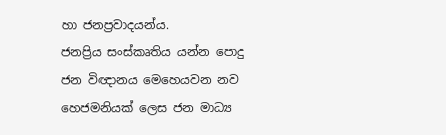හා ජනප්‍රවාදයන්ය.
ජනප්‍රිය සංස්කෘතිය යන්න පොදු ජන විඥානය මෙහෙයවන නව හෙජමනියක් ලෙස ජන මාධ්‍ය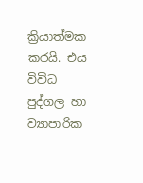ක්‍රියාත්මක කරයි. එය විවිධ පුද්ගල හා ව්‍යාපාරික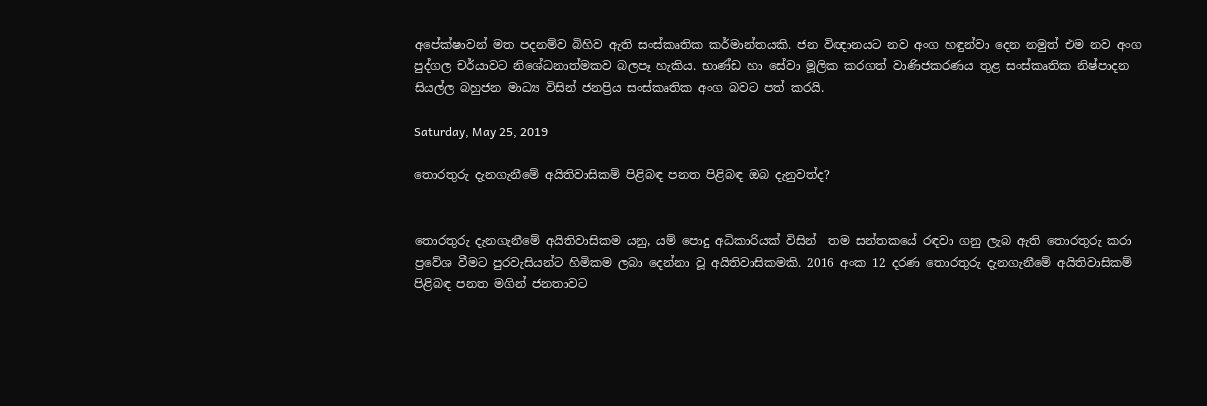අපේක්ෂාවන් මත පදනම්ව බිහිව ඇති සංස්කෘතික කර්මාන්තයකි. ජන විඥානයට නව අංග හඳුන්වා දෙන නමුත් එම නව අංග පුද්ගල චර්යාවට නිශේධනාත්මකව බලපෑ හැකිය. භාණ්ඩ හා සේවා මූලික කරගත් වාණිජකරණය තුළ සංස්කෘතික නිෂ්පාදන සියල්ල බහුජන මාධ්‍ය විසින් ජනප්‍රිය සංස්කෘතික අංග බවට පත් කරයි.

Saturday, May 25, 2019

තොරතුරු දැනගැනීමේ අයිතිවාසිකම් පිළිබඳ පනත පිළිබඳ ඔබ දැනුවත්ද?


තොරතුරු දැනගැනීමේ අයිතිවාසිකම යනු, යම් පොදු අධිකාරියක් විසින්  තම සන්තකයේ රඳවා ගනු ලැබ ඇති තොරතුරු කරා ප්‍රවේශ වීමට පුරවැසියන්ට හිමිකම ලබා දෙන්නා වූ අයිතිවාසිකමකි. 2016 අංක 12 දරණ තොරතුරු දැනගැනීමේ අයිතිවාසිකම් පිළිබඳ පනත මගින් ජනතාවට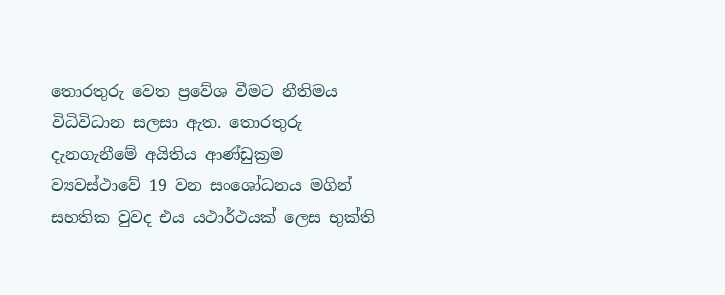තොරතුරු වෙත ප්‍රවේශ වීමට නීතිමය විධිවිධාන සලසා ඇත. තොරතුරු දැනගැනීමේ අයිතිය ආණ්ඩුක්‍රම ව්‍යවස්ථාවේ 19 වන සංශෝධනය මගින් සහතික වුවද එය යථාර්ථයක් ලෙස භුක්ති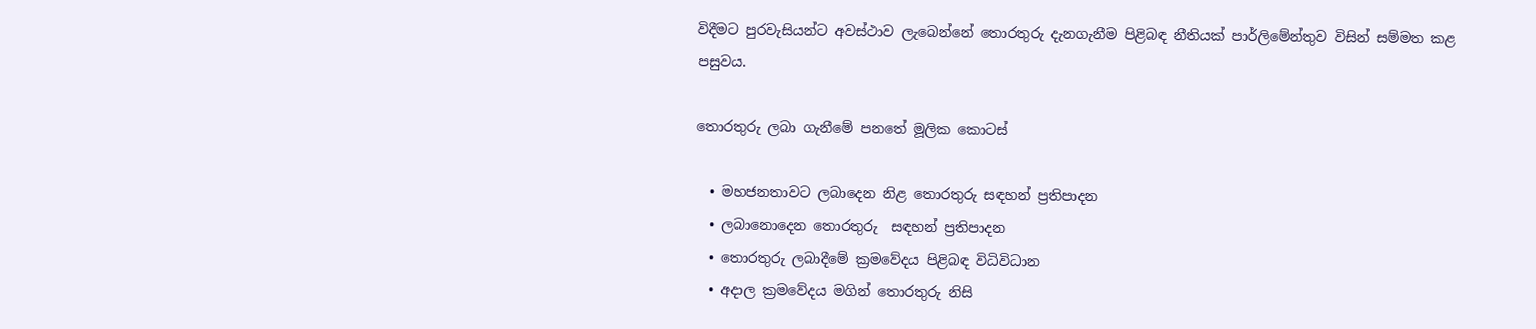විදීමට පුරවැසියන්ට අවස්ථාව ලැබෙන්නේ තොරතුරු දැනගැනීම පිළිබඳ නීතියක් පාර්ලිමේන්තුව විසින් සම්මත කළ පසුවය.

තොරතුරු ලබා ගැනීමේ පනතේ මූලික කොටස්

  • මහජනතාවට ලබාදෙන නිළ තොරතුරු සඳහන් ප්‍රතිපාදන
  • ලබානොදෙන තොරතුරු  සඳහන් ප්‍රතිපාදන
  • තොරතුරු ලබාදීමේ ක්‍රමවේදය පිළිබඳ විධිවිධාන
  • අදාල ක්‍රමවේදය මගින් තොරතුරු නිසි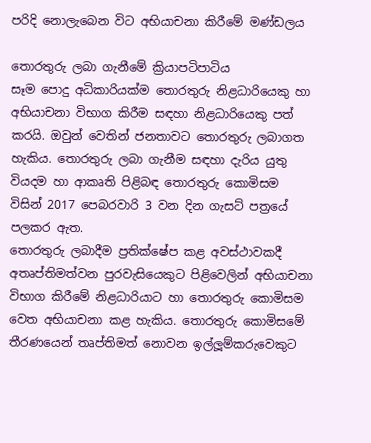පරිදි නොලැබෙන විට අභියාචනා කිරීමේ මණ්ඩලය

තොරතුරු ලබා ගැනීමේ ක්‍රියාපටිපාටිය
සෑම පොදු අධිකාරියක්ම තොරතුරු නිළධාරියෙකු හා අභියාචනා විභාග කිරීම සඳහා නිළධාරියෙකු පත් කරයි. ඔවුන් වෙතින් ජනතාවට තොරතුරු ලබාගත හැකිය. තොරතුරු ලබා ගැනීම සඳහා දැරිය යුතු වියදම හා ආකෘති පිළිබඳ තොරතුරු කොමිසම විසින් 2017 පෙබරවාරි 3 වන දින ගැසට් පත්‍රයේ පලකර ඇත.
තොරතුරු ලබාදීම ප්‍රතික්ෂේප කළ අවස්ථාවකදී අතෘප්තිමත්වන පුරවැසියෙකුට පිළිවෙලින් අභියාචනා විභාග කිරීමේ නිළධාරියාට හා තොරතුරු කොමිසම වෙත අභියාචනා කළ හැකිය. තොරතුරු කොමිසමේ තීරණයෙන් තෘප්තිමත් නොවන ඉල්ලූම්කරුවෙකුට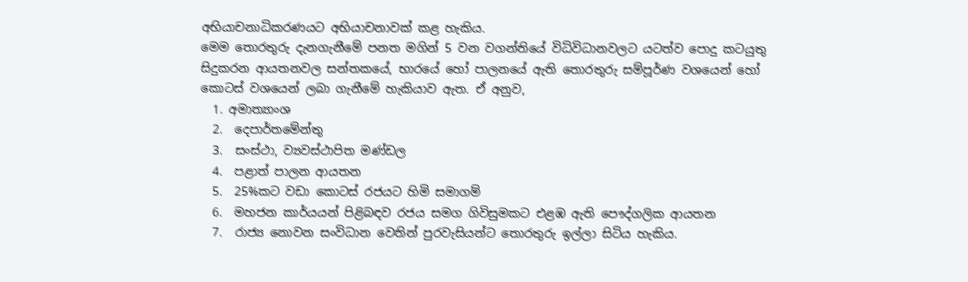අභියාචනාධිකරණයට අභියාචනාවක් කළ හැකිය.
මෙම තොරතුරු දැනගැනීමේ පනත මගින් 5 වන වගන්තියේ විධිවිධානවලට යටත්ව පොදු කටයුතු සිදුකරන ආයතනවල සන්තකයේ, භාරයේ හෝ පාලනයේ ඇති තොරතුරු සම්පූර්ණ වශයෙන් හෝ කොටස් වශයෙන් ලබා ගැනීමේ හැකියාව ඇත. ඒ අනුව,
  1. අමාත්‍යාංශ
  2.  දෙපාර්තමේන්තු
  3.  සංස්ථා, ව්‍යවස්ථාපිත මණ්ඩල
  4.  පළාත් පාලන ආයතන
  5.  25%කට වඩා කොටස් රජයට හිමි සමාගම්
  6.  මහජන කාර්යයන් පිළිබඳව රජය සමග ගිවිසුමකට එළඹ ඇති පෞද්ගලික ආයතන
  7.  රාජ්‍ය නොවන සංවිධාන වෙතින් පුරවැසියන්ට තොරතුරු ඉල්ලා සිටිය හැකිය.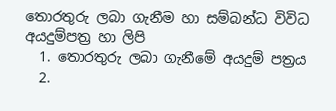තොරතුරු ලබා ගැනීම හා සම්බන්ධ විවිධ අයදුම්පත්‍ර හා ලිපි
  1. තොරතුරු ලබා ගැනීමේ අයදුම් පත්‍රය
  2.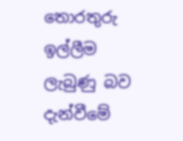තොරතුරු ඉල්ලීම ලැබුණු බව දැන්වීමේ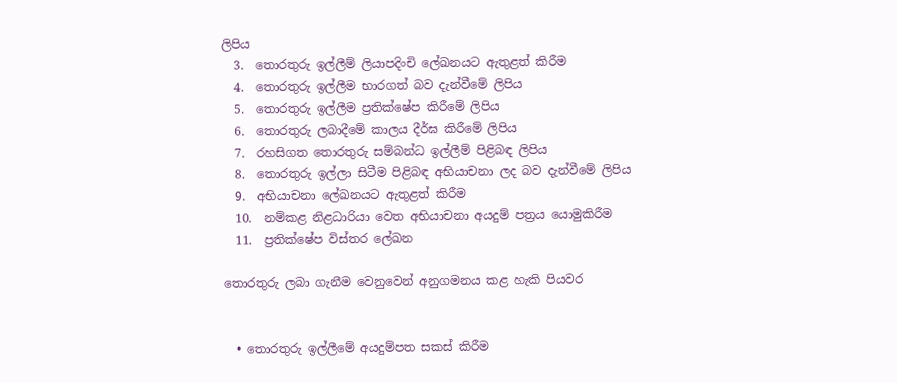ලිපිය
  3.  තොරතුරු ඉල්ලීම් ලියාපදිංචි ලේඛනයට ඇතුළත් කිරීම
  4.  තොරතුරු ඉල්ලීම භාරගත් බව දැන්වීමේ ලිපිය
  5.  තොරතුරු ඉල්ලීම ප්‍රතික්ෂේප කිරීමේ ලිපිය
  6.  තොරතුරු ලබාදීමේ කාලය දීර්ඝ කිරීමේ ලිපිය
  7.  රහසිගත තොරතුරු සම්බන්ධ ඉල්ලීම් පිළිබඳ ලිපිය
  8.  තොරතුරු ඉල්ලා සිටීම පිළිබඳ අභියාචනා ලද බව දැන්වීමේ ලිපිය
  9.  අභියාචනා ලේඛනයට ඇතුළත් කිරීම
  10.  නම්කළ නිළධාරියා වෙත අභියාචනා අයදුම් පත්‍රය යොමුකිරීම
  11.  ප්‍රතික්ෂේප විස්තර ලේඛන

තොරතුරු ලබා ගැනීම වෙනුවෙන් අනුගමනය කළ හැකි පියවර


  • තොරතුරු ඉල්ලීමේ අයදුම්පත සකස් කිරීම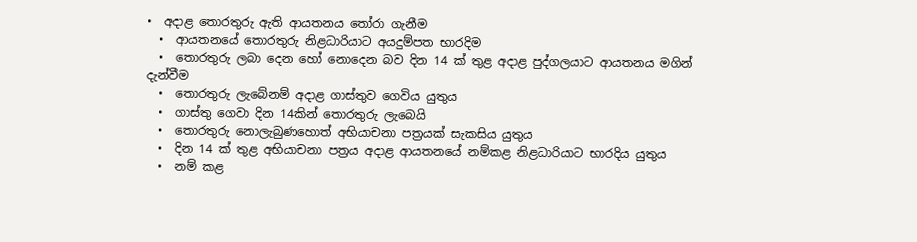•  අදාළ තොරතුරු ඇති ආයතනය තෝරා ගැනීම
  •  ආයතනයේ තොරතුරු නිළධාරියාට අයදුම්පත භාරදිම
  •  තොරතුරු ලබා දෙන හෝ නොදෙන බව දින 14 ක් තුළ අදාළ පුද්ගලයාට ආයතනය මගින් දැන්වීම
  •  තොරතුරු ලැබේනම් අදාළ ගාස්තුව ගෙවිය යුතුය
  •  ගාස්තු ගෙවා දින 14කින් තොරතුරු ලැබෙයි
  •  තොරතුරු නොලැබුණහොත් අභියාචනා පත්‍රයක් සැකසිය යුතුය
  •  දින 14 ක් තුළ අභියාචනා පත්‍රය අදාළ ආයතනයේ නම්කළ නිළධාරියාට භාරදිය යුතුය
  •  නම් කළ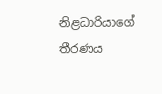නිළධාරියාගේ තීරණය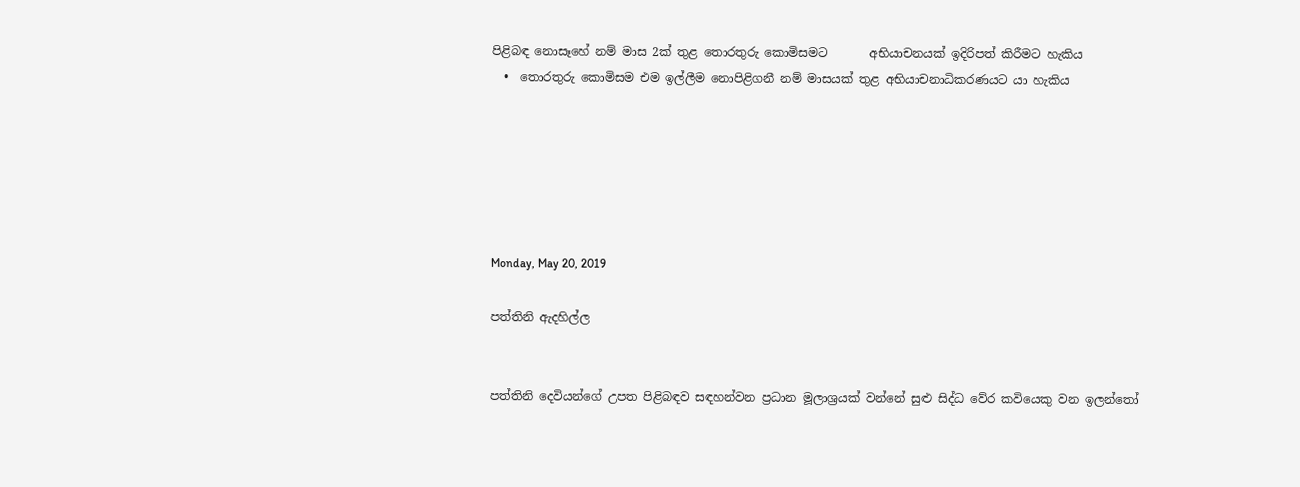පිළිබඳ නොසෑහේ නම් මාස 2ක් තුළ තොරතුරු කොමිසමට       අභියාචනයක් ඉදිරිපත් කිරීමට හැකිය
  •  තොරතුරු කොමිසම එම ඉල්ලීම නොපිළිගනී නම් මාසයක් තුළ අභියාචනාධිකරණයට යා හැකිය






Monday, May 20, 2019

පත්තිනි ඇදහිල්ල


පත්තිනි දෙවියන්ගේ උපත පිළිබඳව සඳහන්වන ප්‍රධාන මූලාශ්‍රයක් වන්නේ සුළු සිද්ධ වේර කවියෙකු වන ඉලන්තෝ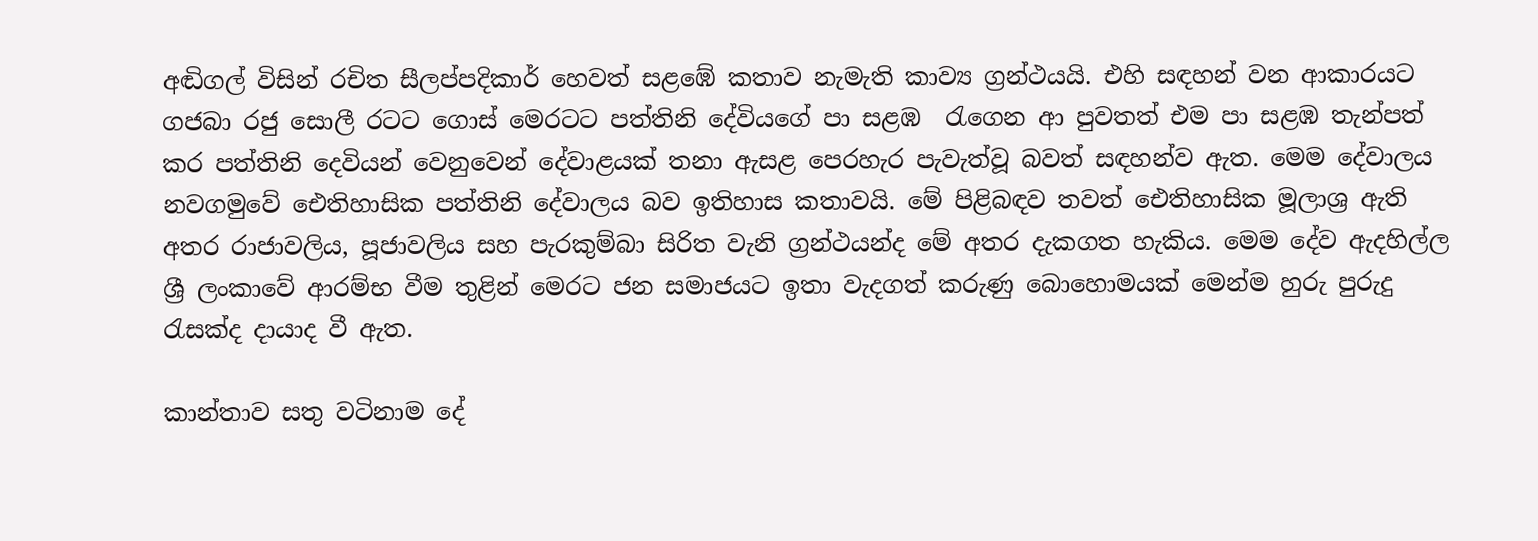අඬිගල් විසින් රචිත සීලප්පදිකාර් හෙවත් සළඹේ කතාව නැමැති කාව්‍ය ග්‍රන්ථයයි. එහි සඳහන් වන ආකාරයට ගජබා රජු සොලී රටට ගොස් මෙරටට පත්තිනි දේවියගේ පා සළඹ  රැගෙන ආ පුවතත් එම පා සළඹ තැන්පත් කර පත්තිනි දෙවියන් වෙනුවෙන් දේවාළයක් තනා ඇසළ පෙරහැර පැවැත්වූ බවත් සඳහන්ව ඇත. මෙම දේවාලය නවගමුවේ ඓතිහාසික පත්තිනි දේවාලය බව ඉතිහාස කතාවයි. මේ පිළිබඳව තවත් ඓතිහාසික මූලාශ්‍ර ඇති අතර රාජාවලිය, පූජාවලිය සහ පැරකුම්බා සිරිත වැනි ග්‍රන්ථයන්ද මේ අතර දැකගත හැකිය. මෙම දේව ඇදහිල්ල ශ්‍රී ලංකාවේ ආරම්භ වීම තුළින් මෙරට ජන සමාජයට ඉතා වැදගත් කරුණු බොහොමයක් මෙන්ම හුරු පුරුදු රැසක්ද දායාද වී ඇත.

කාන්තාව සතු වටිනාම දේ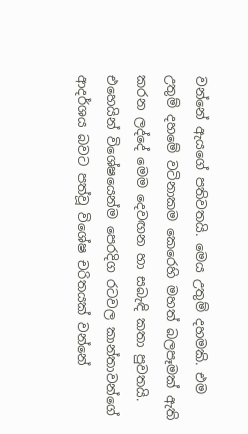වන්නේ ඇයගේ පතිවතයි. මෙය උතුම් දහමකි. එම උතුම් දහමේ වටිනාකම කෙරෙහි මහත් බලපෑමක් ඇති කරන ලද්දේ මෙම දෙවඟන හා සබැඳි කතා පුවතයි. එහෙයින් විශේෂයෙන්ම පෙරදිග රටවල කාන්තාවන්ගේ ආදර්ශය බවට පත්වූ විශේෂ චරිතයක් වන්නේ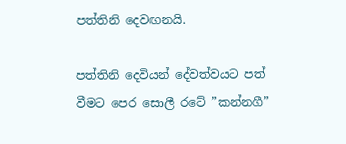පත්තිනි දෙවඟනයි.

පත්තිනි දෙවියන් දේවත්වයට පත් වීමට පෙර සොලී රටේ ”කන්නගී”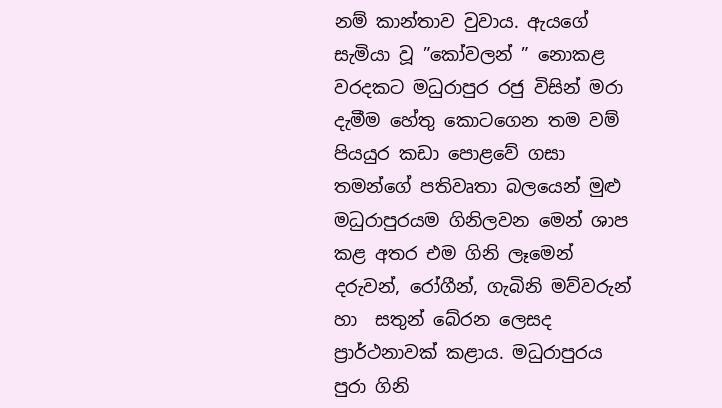නම් කාන්තාව වුවාය. ඇයගේ සැමියා වූ ”කෝවලන් ” නොකළ වරදකට මධුරාපුර රජු විසින් මරා දැමීම හේතු කොටගෙන තම වම් පියයුර කඩා පොළවේ ගසා තමන්ගේ පතිවෘතා බලයෙන් මුළු මධුරාපුරයම ගිනිලවන මෙන් ශාප කළ අතර එම ගිනි ලෑමෙන් දරුවන්, රෝගීන්, ගැබිනි මව්වරුන් හා  සතුන් බේරන ලෙසද ප්‍රාර්ථනාවක් කළාය. මධුරාපුරය පුරා ගිනි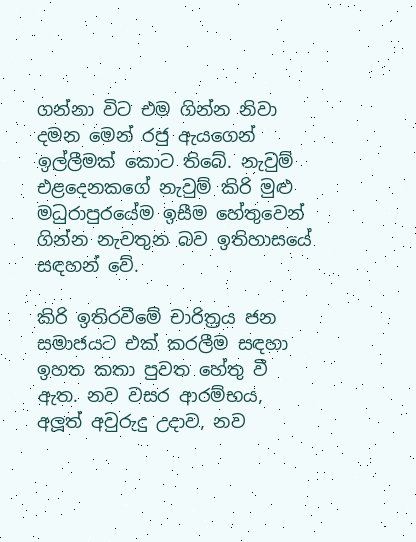ගන්නා විට එම ගින්න නිවා දමන මෙන් රජු ඇයගෙන් ඉල්ලීමක් කොට තිබේ. නැවුම් එළදෙනකගේ නැවුම් කිරි මුළු මධුරාපුරයේම ඉසීම හේතුවෙන් ගින්න නැවතුන බව ඉතිහාසයේ සඳහන් වේ.

කිරි ඉතිරවීමේ චාරිත්‍රය ජන සමාජයට එක් කරලීම සඳහා ඉහත කතා පුවත හේතු වී ඇත. නව වසර ආරම්භය, අලූත් අවුරුදු උදාව, නව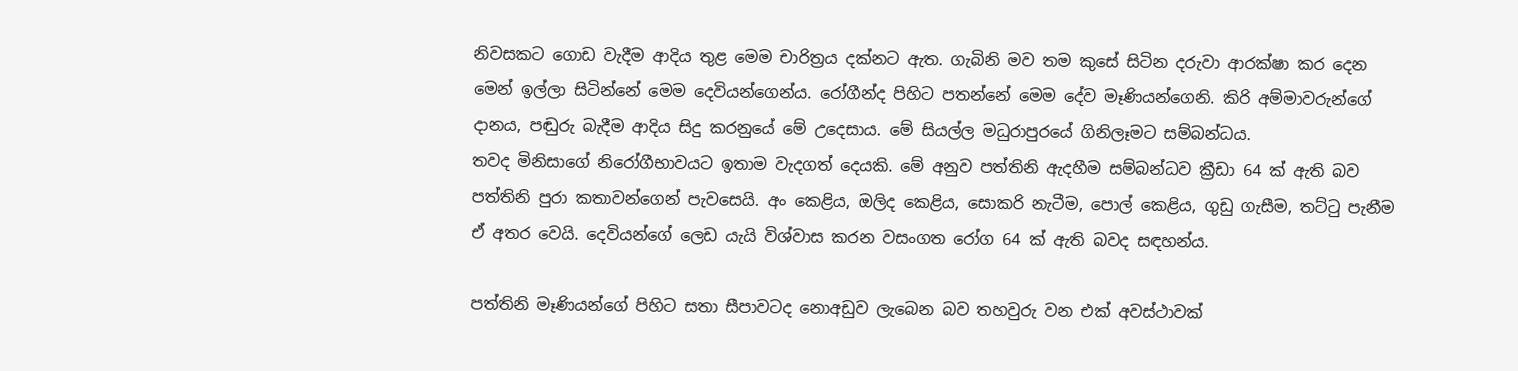නිවසකට ගොඩ වැදීම ආදිය තුළ මෙම චාරිත්‍රය දක්නට ඇත. ගැබිනි මව තම කුසේ සිටින දරුවා ආරක්ෂා කර දෙන මෙන් ඉල්ලා සිටින්නේ මෙම දෙවියන්ගෙන්ය. රෝගීන්ද පිහිට පතන්නේ මෙම දේව මෑණියන්ගෙනි. කිරි අම්මාවරුන්ගේ දානය, පඬුරු බැදීම ආදිය සිදු කරනුයේ මේ උදෙසාය. මේ සියල්ල මධුරාපුරයේ ගිනිලෑමට සම්බන්ධය.
තවද මිනිසාගේ නිරෝගීභාවයට ඉතාම වැදගත් දෙයකි. මේ අනුව පත්තිනි ඇදහීම සම්බන්ධව ක්‍රීඩා 64 ක් ඇති බව පත්තිනි පුරා කතාවන්ගෙන් පැවසෙයි. අං කෙළිය, ඔලිද කෙළිය, සොකරි නැටීම, පොල් කෙළිය, ගුඩු ගැසීම, තට්ටු පැනීම ඒ අතර වෙයි. දෙවියන්ගේ ලෙඩ යැයි විශ්වාස කරන වසංගත රෝග 64 ක් ඇති බවද සඳහන්ය.

පත්තිනි මෑණියන්ගේ පිහිට සතා සීපාවටද නොඅඩුව ලැබෙන බව තහවුරු වන එක් අවස්ථාවක්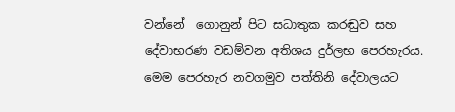වන්නේ  ගොනුන් පිට සධාතුක කරඬුව සහ දේවාභරණ වඩම්වන අතිශය දුර්ලභ පෙරහැරය. මෙම පෙරහැර නවගමුව පත්තිනි දේවාලයට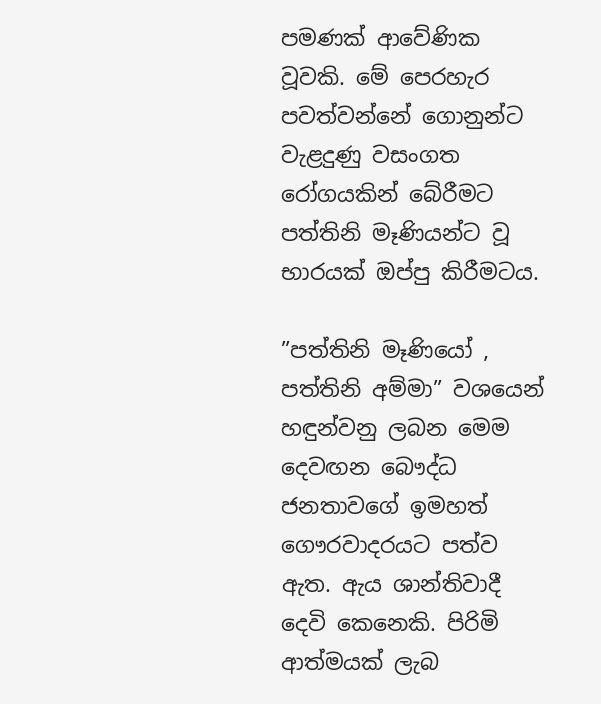පමණක් ආවේණික වූවකි. මේ පෙරහැර පවත්වන්නේ ගොනුන්ට වැළදුණු වසංගත රෝගයකින් බේරීමට පත්තිනි මෑණියන්ට වූ භාරයක් ඔප්පු කිරීමටය.

”පත්තිනි මෑණියෝ , පත්තිනි අම්මා” වශයෙන් හඳුන්වනු ලබන මෙම දෙවඟන බෞද්ධ ජනතාවගේ ඉමහත් ගෞරවාදරයට පත්ව ඇත. ඇය ශාන්තිවාදී දෙවි කෙනෙකි. පිරිමි ආත්මයක් ලැබ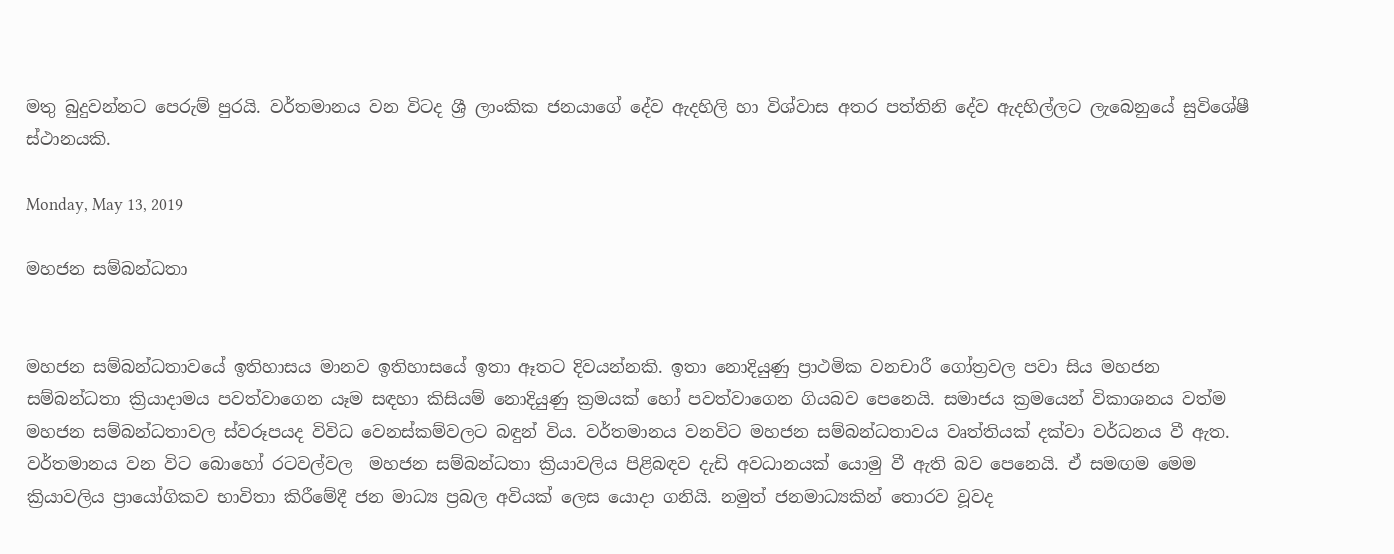මතු බුදුවන්නට පෙරුම් පුරයි. වර්තමානය වන විටද ශ්‍රී ලාංකික ජනයාගේ දේව ඇදහිලි හා විශ්වාස අතර පත්තිනි දේව ඇදහිල්ලට ලැබෙනුයේ සුවිශේෂී ස්ථානයකි.

Monday, May 13, 2019

මහජන සම්බන්ධතා


මහජන සම්බන්ධතාවයේ ඉතිහාසය මානව ඉතිහාසයේ ඉතා ඈතට දිවයන්නකි. ඉතා නොදියුණු ප්‍රාථමික වනචාරී ගෝත්‍රවල පවා සිය මහජන සම්බන්ධතා ක්‍රියාදාමය පවත්වාගෙන යෑම සඳහා කිසියම් නොදියුණු ක්‍රමයක් හෝ පවත්වාගෙන ගියබව පෙනෙයි. සමාජය ක්‍රමයෙන් විකාශනය වත්ම මහජන සම්බන්ධතාවල ස්වරූපයද විවිධ වෙනස්කම්වලට බඳුන් විය. වර්තමානය වනවිට මහජන සම්බන්ධතාවය වෘත්තියක් දක්වා වර්ධනය වී ඇත. වර්තමානය වන විට බොහෝ රටවල්වල  මහජන සම්බන්ධතා ක්‍රියාවලිය පිළිබඳව දැඩි අවධානයක් යොමු වී ඇති බව පෙනෙයි. ඒ සමඟම මෙම ක්‍රියාවලිය ප්‍රායෝගිකව භාවිතා කිරීමේදී ජන මාධ්‍ය ප්‍රබල අවියක් ලෙස යොදා ගනියි. නමුත් ජනමාධ්‍යකින් තොරව වූවද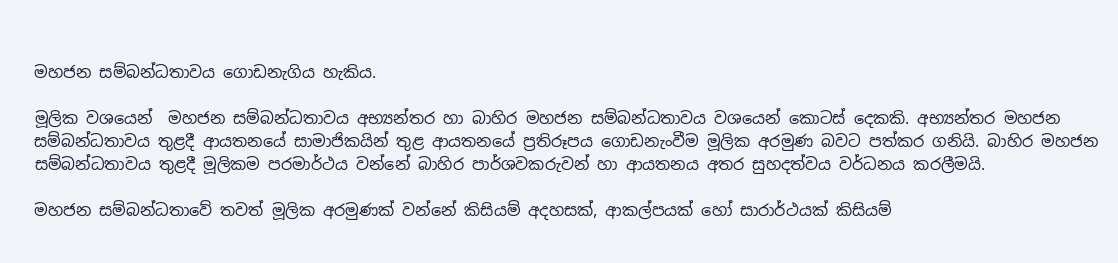මහජන සම්බන්ධතාවය ගොඩනැගිය හැකිය.

මූලික වශයෙන්  මහජන සම්බන්ධතාවය අභ්‍යන්තර හා බාහිර මහජන සම්බන්ධතාවය වශයෙන් කොටස් දෙකකි. අභ්‍යන්තර මහජන සම්බන්ධතාවය තුළදී ආයතනයේ සාමාජිකයින් තුළ ආයතනයේ ප්‍රතිරූපය ගොඩනැංවීම මූලික අරමුණ බවට පත්කර ගනියි. බාහිර මහජන සම්බන්ධතාවය තුළදී මූලිකම පරමාර්ථය වන්නේ බාහිර පාර්ශවකරුවන් හා ආයතනය අතර සුහදත්වය වර්ධනය කරලීමයි.

මහජන සම්බන්ධතාවේ තවත් මූලික අරමුණක් වන්නේ කිසියම් අදහසක්, ආකල්පයක් හෝ සාරාර්ථයක් කිසියම්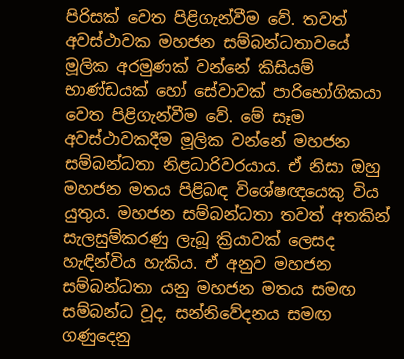පිරිසක් වෙත පිළිගැන්වීම වේ. තවත් අවස්ථාවක මහජන සම්බන්ධතාවයේ මූලික අරමුණක් වන්නේ කිසියම් භාණ්ඩයක් හෝ සේවාවක් පාරිභෝගිකයා වෙත පිළිගැන්වීම වේ. මේ සෑම අවස්ථාවකදීම මූලික වන්නේ මහජන සම්බන්ධතා නිළධාරිවරයාය. ඒ නිසා ඔහු මහජන මතය පිළිබඳ විශේෂඥයෙකු විය යුතුය. මහජන සම්බන්ධතා තවත් අතකින් සැලසුම්කරණු ලැබූ ක්‍රියාවක් ලෙසද හැඳින්විය හැකිය. ඒ අනුව මහජන සම්බන්ධතා යනු මහජන මතය සමඟ සම්බන්ධ වූද, සන්නිවේදනය සමඟ ගණුදෙනු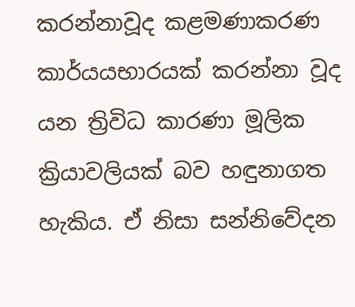කරන්නාවූද කළමණාකරණ කාර්යයභාරයක් කරන්නා වූද යන ත්‍රිවිධ කාරණා මූලික ක්‍රියාවලියක් බව හඳුනාගත හැකිය. ඒ නිසා සන්නිවේදන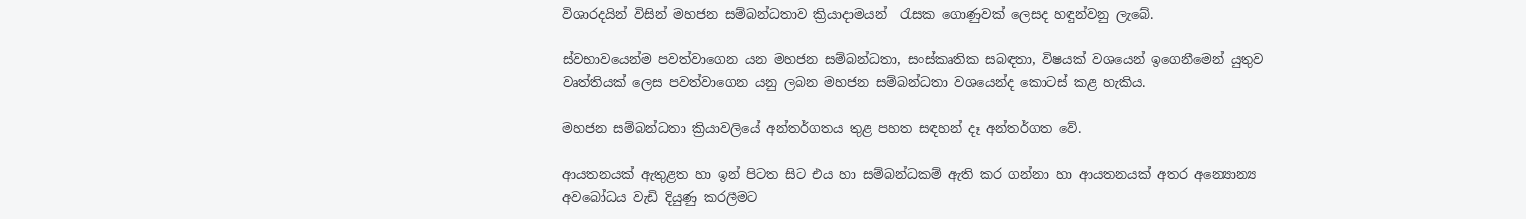විශාරදයින් විසින් මහජන සම්බන්ධතාව ක්‍රියාදාමයන්  රැසක ගොණුවක් ලෙසද හඳුන්වනු ලැබේ.

ස්වභාවයෙන්ම පවත්වාගෙන යන මහජන සම්බන්ධතා, සංස්කෘතික සබඳතා, විෂයක් වශයෙන් ඉගෙනීමෙන් යුතුව වෘත්තියක් ලෙස පවත්වාගෙන යනු ලබන මහජන සම්බන්ධතා වශයෙන්ද කොටස් කළ හැකිය.

මහජන සම්බන්ධතා ක්‍රියාවලියේ අන්තර්ගතය තුළ පහත සඳහන් දෑ අන්තර්ගත වේ.

ආයතනයක් ඇතුළත හා ඉන් පිටත සිට එය හා සම්බන්ධකම් ඇති කර ගන්නා හා ආයතනයක් අතර අන්‍යොන්‍ය අවබෝධය වැඩි දියුණු කරලීමට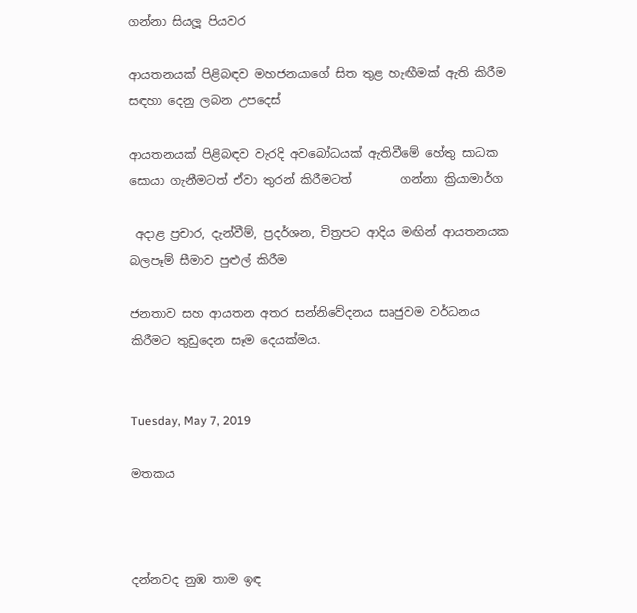ගන්නා සියලූ පියවර

ආයතනයක් පිළිබඳව මහජනයාගේ සිත තුළ හැඟීමක් ඇති කිරීම සඳහා දෙනු ලබන උපදෙස්

ආයතනයක් පිළිබඳව වැරදි අවබෝධයක් ඇතිවීමේ හේතු සාධක සොයා ගැනීමටත් ඒවා තුරන් කිරීමටත්        ගන්නා ක්‍රියාමාර්ග

 අදාළ ප්‍රචාර, දැන්වීම්, ප්‍රදර්ශන, චිත්‍රපට ආදිය මඟින් ආයතනයක බලපෑම් සීමාව පුළුල් කිරීම

ජනතාව සහ ආයතන අතර සන්නිවේදනය සෘජුවම වර්ධනය කිරීමට තුඩුදෙන සෑම දෙයක්මය.


Tuesday, May 7, 2019

මතකය



දන්නවද නුඹ තාම ඉඳ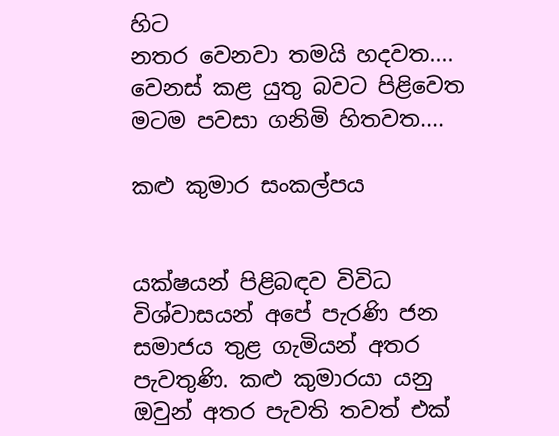හිට
නතර වෙනවා තමයි හදවත....
වෙනස් කළ යුතු බවට පිළිවෙත
මටම පවසා ගනිමි හිතවත....

කළු කුමාර සංකල්පය


යක්ෂයන් පිළිබඳව විවිධ විශ්වාසයන් අපේ පැරණි ජන සමාජය තුළ ගැමියන් අතර පැවතුණි. කළු කුමාරයා යනු ඔවුන් අතර පැවති තවත් එක්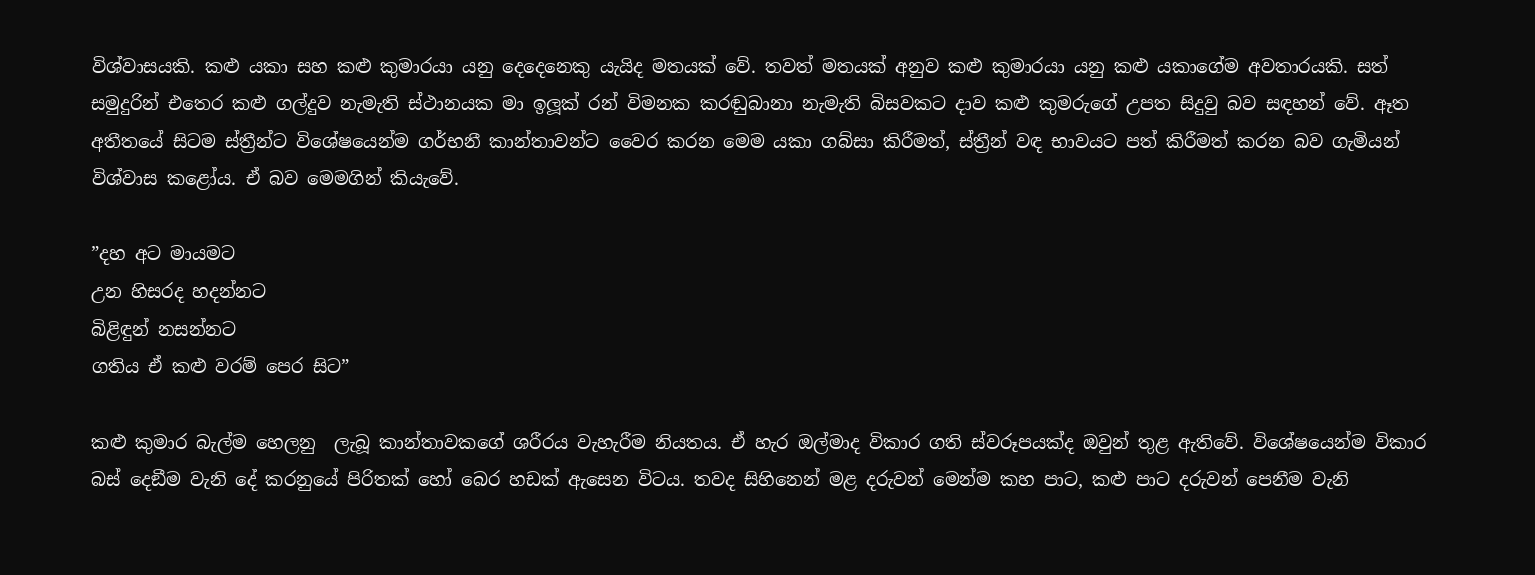විශ්වාසයකි. කළු යකා සහ කළු කුමාරයා යනු දෙදෙනෙකු යැයිද මතයක් වේ. තවත් මතයක් අනුව කළු කුමාරයා යනු කළු යකාගේම අවතාරයකි. සත් සමුදුරින් එතෙර කළු ගල්දුව නැමැති ස්ථානයක මා ඉලූක් රන් විමනක කරඬුබානා නැමැති බිසවකට දාව කළු කුමරුගේ උපත සිදුවු බව සඳහන් වේ. ඈත අතීතයේ සිටම ස්ත්‍රීන්ට විශේෂයෙන්ම ගර්භනී කාන්තාවන්ට වෛර කරන මෙම යකා ගබ්සා කිරීමත්, ස්ත්‍රීන් වඳ භාවයට පත් කිරීමත් කරන බව ගැමියන් විශ්වාස කළෝය. ඒ බව මෙමගින් කියැවේ.

”දහ අට මායමට
උන හිසරද හදන්නට
බිළිඳුන් නසන්නට
ගතිය ඒ කළු වරම් පෙර සිට”

කළු කුමාර බැල්ම හෙලනු  ලැබූ කාන්තාවකගේ ශරීරය වැහැරීම නියතය. ඒ හැර ඔල්මාද විකාර ගති ස්වරූපයක්ද ඔවුන් තුළ ඇතිවේ. විශේෂයෙන්ම විකාර බස් දෙඞීම වැනි දේ කරනුයේ පිරිතක් හෝ බෙර හඩක් ඇසෙන විටය. තවද සිහිනෙන් මළ දරුවන් මෙන්ම කහ පාට, කළු පාට දරුවන් පෙනීම වැනි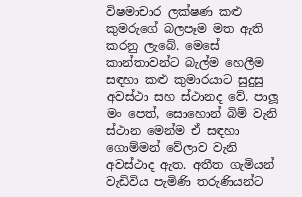විෂමාචාර ලක්ෂණ කළු කුමරුගේ බලපෑම මත ඇති කරනු ලැබේ. මෙසේ කාන්තාවන්ට බැල්ම හෙලීම සඳහා කළු කුමාරයාට සුදුසු අවස්ථා සහ ස්ථානද වේ. පාලූ මං පෙත්, සොහොන් බිම් වැනි ස්ථාන මෙන්ම ඒ සඳහා ගොම්මන් වේලාව වැනි අවස්ථාද ඇත. අතීත ගැමියන් වැඩිවිය පැමිණි තරුණියන්ට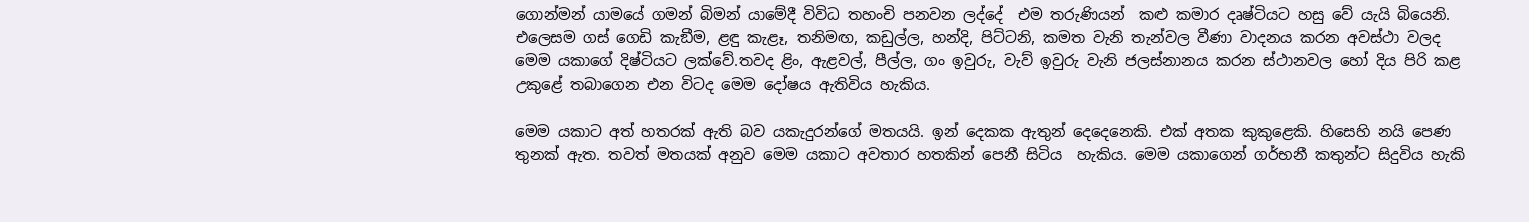ගොන්මන් යාමයේ ගමන් බිමන් යාමේදී විවිධ තහංචි පනවන ලද්දේ  එම තරුණියන්  කළු කමාර දෘෂ්ටියට හසු වේ යැයි බියෙනි.   එලෙසම ගස් ගෙඩි කැඞීම, ළඳු කැළෑ, තනිමඟ, කඩුල්ල, හන්දි, පිට්ටනි, කමත වැනි තැන්වල වීණා වාදනය කරන අවස්ථා වලද මෙම යකාගේ දිෂ්ටියට ලක්වේ.තවද ළිං, ඇළවල්, පීල්ල, ගං ඉවුරු, වැව් ඉවුරු වැනි ජලස්නානය කරන ස්ථානවල හෝ දිය පිරි කළ උකුළේ තබාගෙන එන විටද මෙම දෝෂය ඇතිවිය හැකිය.

මෙම යකාට අත් හතරක් ඇති බව යකැදුරන්ගේ මතයයි. ඉන් දෙකක ඇතුන් දෙදෙනෙකි. එක් අතක කුකුළෙකි. හිසෙහි නයි පෙණ තුනක් ඇත. තවත් මතයක් අනුව මෙම යකාට අවතාර හතකින් පෙනී සිටිය  හැකිය. මෙම යකාගෙන් ගර්භනී කතුන්ට සිදුවිය හැකි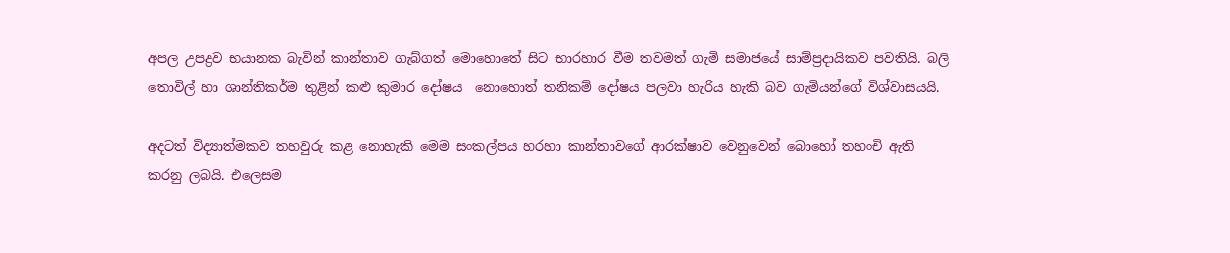අපල උපද්‍රව භයානක බැවින් කාන්තාව ගැබ්ගත් මොහොතේ සිට භාරහාර වීම තවමත් ගැමි සමාජයේ සාම්ප්‍රදායිකව පවතියි. බලි තොවිල් හා ශාන්තිකර්ම තුළින් කළු කුමාර දෝෂය  නොහොත් තනිකම් දෝෂය පලවා හැරිය හැකි බව ගැමියන්ගේ විශ්වාසයයි.

අදටත් විද්‍යාත්මකව තහවුරු කළ නොහැකි මෙම සංකල්පය හරහා කාන්තාවගේ ආරක්ෂාව වෙනුවෙන් බොහෝ තහංචි ඇති කරනු ලබයි. එලෙසම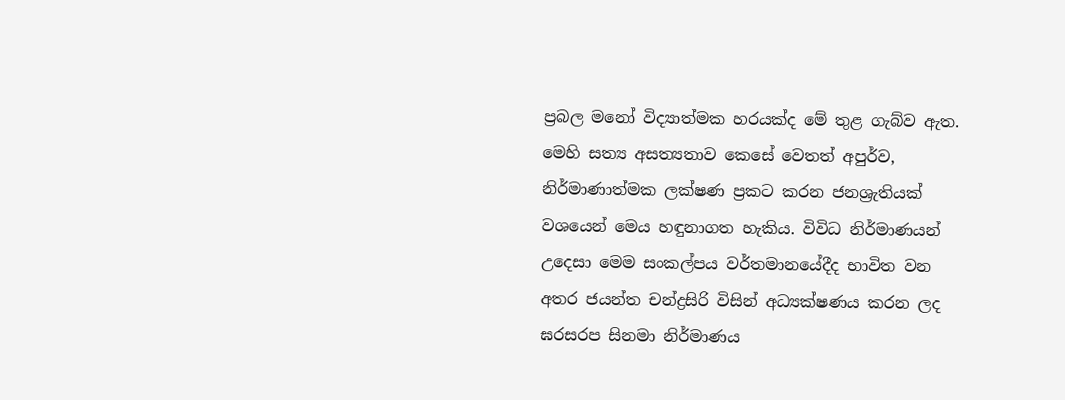ප්‍රබල මනෝ විද්‍යාත්මක හරයක්ද මේ තුළ ගැබ්ව ඇත. මෙහි සත්‍ය අසත්‍යතාව කෙසේ වෙතත් අපුර්ව, නිර්මාණාත්මක ලක්ෂණ ප්‍රකට කරන ජනශ්‍රැතියක් වශයෙන් මෙය හඳුනාගත හැකිය. විවිධ නිර්මාණයන් උදෙසා මෙම සංකල්පය වර්තමානයේදීද භාවිත වන අතර ජයන්ත චන්ද්‍රසිරි විසින් අධ්‍යක්ෂණය කරන ලද ඝරසරප සිනමා නිර්මාණය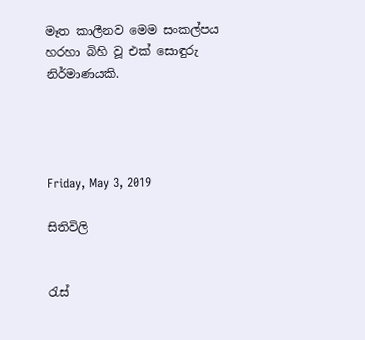මෑත කාලීනව මෙම සංකල්පය හරහා බිහි වූ එක් සොඳුරු නිර්මාණයකි.




Friday, May 3, 2019

සිතිවිලි


රැස්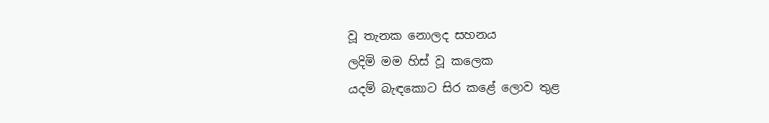වූ තැනක නොලද සහනය
ලදිමි මම හිස් වූ කලෙක
යදම් බැඳකොට සිර කළේ ලොව තුළ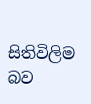සිතිවිලිම බව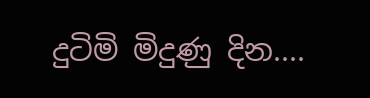දුටිමි මිදුණු දින....